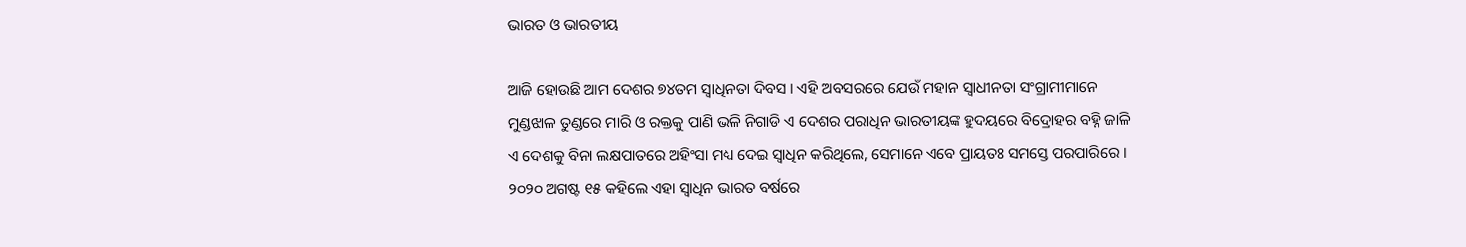ଭାରତ ଓ ଭାରତୀୟ

ଆଜି ହୋଉଛି ଆମ ଦେଶର ୭୪ତମ ସ୍ୱାଧିନତା ଦିବସ । ଏହି ଅବସରରେ ଯେଉଁ ମହାନ ସ୍ୱାଧୀନତା ସଂଗ୍ରାମୀମାନେ ମୁଣ୍ଡଝାଳ ତୁଣ୍ଡରେ ମାରି ଓ ରକ୍ତକୁ ପାଣି ଭଳି ନିଗାଡି ଏ ଦେଶର ପରାଧିନ ଭାରତୀୟଙ୍କ ହୁଦୟରେ ବିଦ୍ରୋହର ବହ୍ନି ଜାଳି ଏ ଦେଶକୁ ବିନା ଲକ୍ଷପାତରେ ଅହିଂସା ମଧ୍ୟ ଦେଇ ସ୍ୱାଧିନ କରିଥିଲେ, ସେମାନେ ଏବେ ପ୍ରାୟତଃ ସମସ୍ତେ ପରପାରିରେ । ୨୦୨୦ ଅଗଷ୍ଟ ୧୫ କହିଲେ ଏହା ସ୍ୱାଧିନ ଭାରତ ବର୍ଷରେ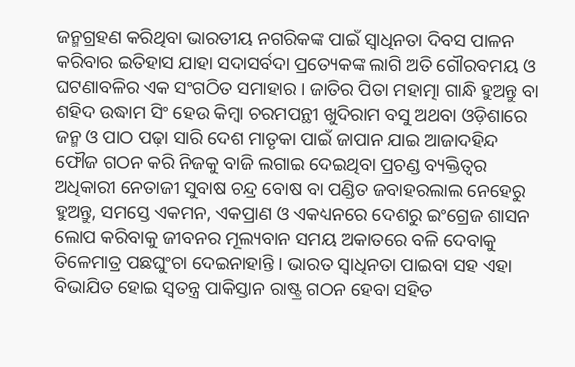ଜନ୍ମଗ୍ରହଣ କରିଥିବା ଭାରତୀୟ ନଗରିକଙ୍କ ପାଇଁ ସ୍ୱାଧିନତା ଦିବସ ପାଳନ କରିବାର ଇତିହାସ ଯାହା ସଦାସର୍ବଦା ପ୍ରତ୍ୟେକଙ୍କ ଲାଗି ଅତି ଗୌରବମୟ ଓ ଘଟଣାବଳିର ଏକ ସଂଗଠିତ ସମାହାର । ଜାତିର ପିତା ମହାତ୍ମା ଗାନ୍ଧି ହୁଅନ୍ତୁ ବା ଶହିଦ ଉଦ୍ଧାମ ସିଂ ହେଉ କିମ୍ବା ଚରମପନ୍ଥୀ ଖୁଦିରାମ ବସୁ ଅଥବା ଓଡ଼ିଶାରେ ଜନ୍ମ ଓ ପାଠ ପଢ଼ା ସାରି ଦେଶ ମାତୃକା ପାଇଁ ଜାପାନ ଯାଇ ଆଜାଦହିନ୍ଦ ଫୌଜ ଗଠନ କରି ନିଜକୁ ବାଜି ଲଗାଇ ଦେଇଥିବା ପ୍ରଚଣ୍ଡ ବ୍ୟକ୍ତିତ୍ୱର ଅଧିକାରୀ ନେତାଜୀ ସୁବାଷ ଚନ୍ଦ୍ର ବୋଷ ବା ପଣ୍ଡିତ ଜବାହରଲାଲ ନେହେରୁ ହୁଅନ୍ତୁ, ସମସ୍ତେ ଏକମନ, ଏକପ୍ରାଣ ଓ ଏକଧ୍ୟନରେ ଦେଶରୁ ଇଂଗ୍ରେଜ ଶାସନ ଲୋପ କରିବାକୁ ଜୀବନର ମୂଲ୍ୟବାନ ସମୟ ଅକାତରେ ବଳି ଦେବାକୁ ତିଳେମାତ୍ର ପଛଘୁଂଚା ଦେଇନାହାନ୍ତି । ଭାରତ ସ୍ୱାଧିନତା ପାଇବା ସହ ଏହା ବିଭାଯିତ ହୋଇ ସ୍ୱତନ୍ତ୍ର ପାକିସ୍ତାନ ରାଷ୍ଟ୍ର ଗଠନ ହେବା ସହିତ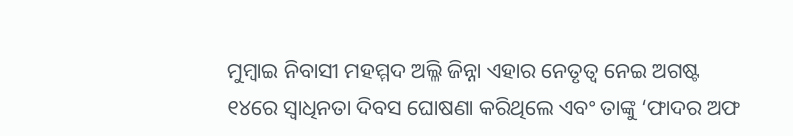ମୁମ୍ବାଇ ନିବାସୀ ମହମ୍ମଦ ଅଲ୍ଳି ଜିନ୍ନା ଏହାର ନେତୃତ୍ୱ ନେଇ ଅଗଷ୍ଟ ୧୪ରେ ସ୍ୱାଧିନତା ଦିବସ ଘୋଷଣା କରିଥିଲେ ଏବଂ ତାଙ୍କୁ ‘ଫାଦର ଅଫ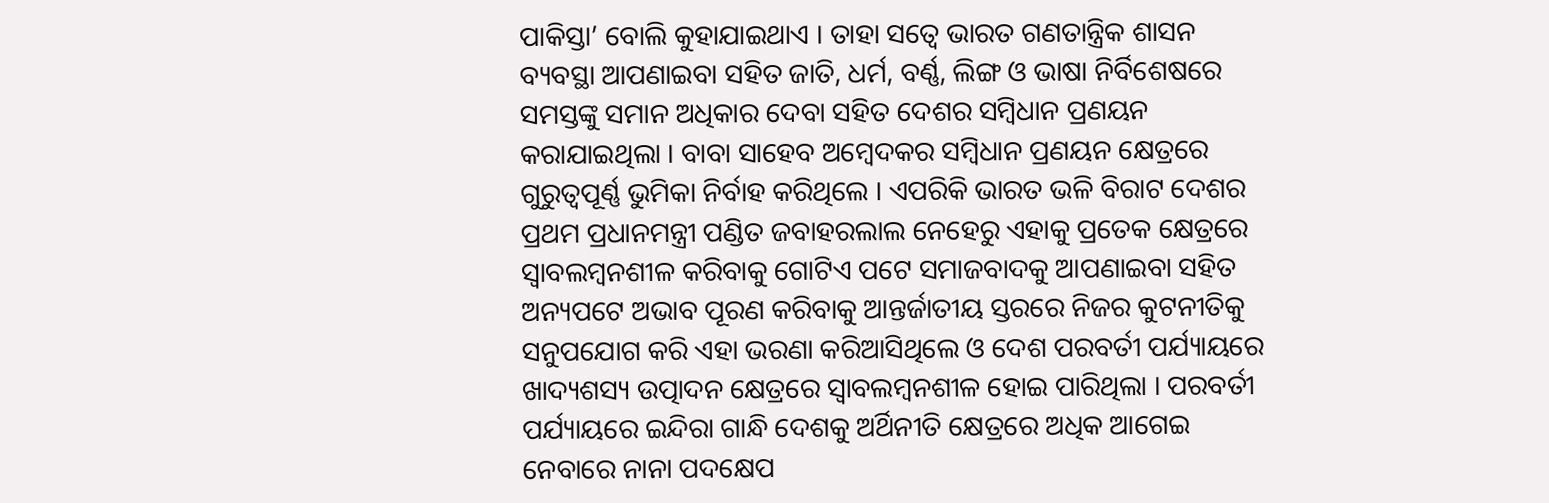ପାକିସ୍ତା’ ବୋଲି କୁହାଯାଇଥାଏ । ତାହା ସତ୍ୱେ ଭାରତ ଗଣତାନ୍ତ୍ରିକ ଶାସନ ବ୍ୟବସ୍ଥା ଆପଣାଇବା ସହିତ ଜାତି, ଧର୍ମ, ବର୍ଣ୍ଣ, ଲିଙ୍ଗ ଓ ଭାଷା ନିର୍ବିଶେଷରେ ସମସ୍ତଙ୍କୁ ସମାନ ଅଧିକାର ଦେବା ସହିତ ଦେଶର ସମ୍ବିଧାନ ପ୍ରଣୟନ କରାଯାଇଥିଲା । ବାବା ସାହେବ ଅମ୍ବେଦକର ସମ୍ବିଧାନ ପ୍ରଣୟନ କ୍ଷେତ୍ରରେ ଗୁରୁତ୍ୱପୂର୍ଣ୍ଣ ଭୁମିକା ନିର୍ବାହ କରିଥିଲେ । ଏପରିକି ଭାରତ ଭଳି ବିରାଟ ଦେଶର ପ୍ରଥମ ପ୍ରଧାନମନ୍ତ୍ରୀ ପଣ୍ଡିତ ଜବାହରଲାଲ ନେହେରୁ ଏହାକୁ ପ୍ରତେକ କ୍ଷେତ୍ରରେ ସ୍ୱାବଲମ୍ବନଶୀଳ କରିବାକୁ ଗୋଟିଏ ପଟେ ସମାଜବାଦକୁ ଆପଣାଇବା ସହିତ ଅନ୍ୟପଟେ ଅଭାବ ପୂରଣ କରିବାକୁ ଆନ୍ତର୍ଜାତୀୟ ସ୍ତରରେ ନିଜର କୁଟନୀତିକୁ ସନୁପଯୋଗ କରି ଏହା ଭରଣା କରିଆସିଥିଲେ ଓ ଦେଶ ପରବର୍ତୀ ପର୍ଯ୍ୟାୟରେ ଖାଦ୍ୟଶସ୍ୟ ଉତ୍ପାଦନ କ୍ଷେତ୍ରରେ ସ୍ୱାବଲମ୍ବନଶୀଳ ହୋଇ ପାରିଥିଲା । ପରବର୍ତୀ ପର୍ଯ୍ୟାୟରେ ଇନ୍ଦିରା ଗାନ୍ଧି ଦେଶକୁ ଅର୍ଥିନୀତି କ୍ଷେତ୍ରରେ ଅଧିକ ଆଗେଇ ନେବାରେ ନାନା ପଦକ୍ଷେପ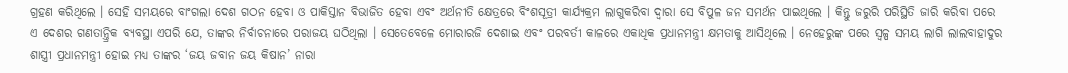ଗ୍ରହଣ କରିଥିଲେ । ସେହି ସମୟରେ ବାଂଗଲା ଦେଶ ଗଠନ ହେବା ଓ ପାକିସ୍ତାନ ବିଭାଜିତ ହେବା ଏବଂ ଅର୍ଥନୀତି କ୍ଷେତ୍ରରେ ବିଂଶସୂତ୍ରୀ କାର୍ଯ୍ୟକ୍ରମ ଲାଗୁକରିବା ଦ୍ୱାରା ସେ ବିପୁଳ ଜନ ସମର୍ଥନ ପାଇଥିଲେ । କିନ୍ତୁ ଜରୁରି ପରିସ୍ଥିତି ଜାରି କରିବା ପରେ ଏ ଦେଶର ଗଣତାନ୍ତ୍ରିକ ବ୍ୟବସ୍ଥା ଏପରି ଯେ, ତାଙ୍କର ନିର୍ବାଚନାରେ ପରାଜୟ ଘଠିଥିଲା । ସେତେବେଳେ ମୋରାରଜି ଦେଶାଇ ଏବଂ ପରବର୍ତୀ କାଳରେ ଏକାଧିକ ପ୍ରଧାନମନ୍ତ୍ରୀ କ୍ଷମତାକୁ ଆସିଥିଲେ । ନେହେରୁଙ୍କ ପରେ ସ୍ୱଳ୍ପ ସମୟ ଲାଗି ଲାଲବାହାଦୁର ଶାସ୍ତ୍ରୀ ପ୍ରଧାନମନ୍ତ୍ରୀ ହୋଇ ମଧ୍ୟ ତାଙ୍କର ‘ଜୟ ଜବାନ ଜୟ କିଷାନ’ ନାରା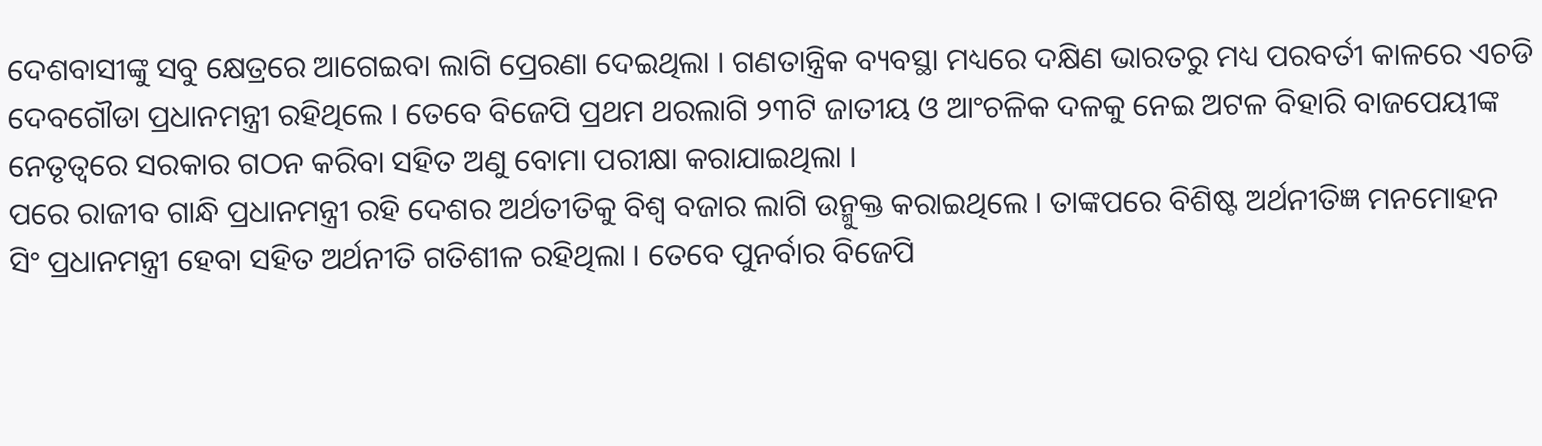ଦେଶବାସୀଙ୍କୁ ସବୁ କ୍ଷେତ୍ରରେ ଆଗେଇବା ଲାଗି ପ୍ରେରଣା ଦେଇଥିଲା । ଗଣତାନ୍ତ୍ରିକ ବ୍ୟବସ୍ଥା ମଧ୍ୟରେ ଦକ୍ଷିଣ ଭାରତରୁ ମଧ୍ୟ ପରବର୍ତୀ କାଳରେ ଏଚଡି ଦେବଗୌଡା ପ୍ରଧାନମନ୍ତ୍ରୀ ରହିଥିଲେ । ତେବେ ବିଜେପି ପ୍ରଥମ ଥରଲାଗି ୨୩ଟି ଜାତୀୟ ଓ ଆଂଚଳିକ ଦଳକୁ ନେଇ ଅଟଳ ବିହାରି ବାଜପେୟୀଙ୍କ ନେତୃତ୍ୱରେ ସରକାର ଗଠନ କରିବା ସହିତ ଅଣୁ ବୋମା ପରୀକ୍ଷା କରାଯାଇଥିଲା ।
ପରେ ରାଜୀବ ଗାନ୍ଧି ପ୍ରଧାନମନ୍ତ୍ରୀ ରହି ଦେଶର ଅର୍ଥତୀତିକୁ ବିଶ୍ୱ ବଜାର ଲାଗି ଉନ୍ମୁକ୍ତ କରାଇଥିଲେ । ତାଙ୍କପରେ ବିଶିଷ୍ଟ ଅର୍ଥନୀତିଜ୍ଞ ମନମୋହନ ସିଂ ପ୍ରଧାନମନ୍ତ୍ରୀ ହେବା ସହିତ ଅର୍ଥନୀତି ଗତିଶୀଳ ରହିଥିଲା । ତେବେ ପୁନର୍ବାର ବିଜେପି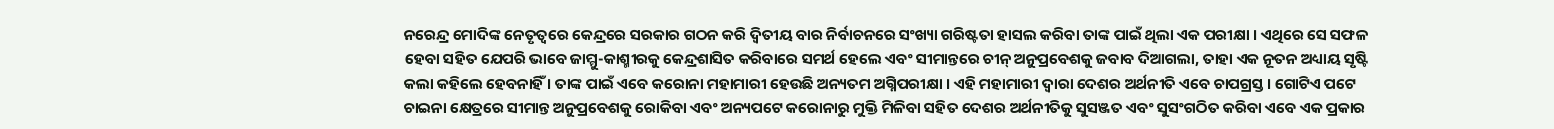ନରେନ୍ଦ୍ର ମୋଦିଙ୍କ ନେତୃତ୍ୱରେ କେନ୍ଦ୍ରରେ ସରକାର ଗଠନ କରି ଦ୍ୱିତୀୟ ବାର ନିର୍ବାଚନରେ ସଂଖ୍ୟା ଗରିଷ୍ଟତା ହାସଲ କରିବା ତାଙ୍କ ପାଇଁ ଥିଲା ଏକ ପରୀକ୍ଷା । ଏଥିରେ ସେ ସଫଳ ହେବା ସହିତ ଯେପରି ଭାବେ ଜାମ୍ମୁ-କାଶ୍ମୀରକୁ କେନ୍ଦ୍ରଶାସିତ କରିବାରେ ସମର୍ଥ ହେଲେ ଏବଂ ସୀମାନ୍ତରେ ଚୀନ୍ ଅନୁପ୍ରବେଶକୁ ଜବାବ ଦିଆଗଲା, ତାହା ଏକ ନୂତନ ଅଧ୍ୟାୟ ସୃଷ୍ଟି କଲା କହିଲେ ହେବନାହିଁ । ତାଙ୍କ ପାଇଁ ଏବେ କରୋନା ମହାମାରୀ ହେଉଛି ଅନ୍ୟତମ ଅଗ୍ନିପରୀକ୍ଷା । ଏହି ମହାମାରୀ ଦ୍ୱାରା ଦେଶର ଅର୍ଥନୀତି ଏବେ ଚାପଗ୍ରସ୍ତ । ଗୋଟିଏ ପଟେ ଚାଇନା କ୍ଷେତ୍ରରେ ସୀମାନ୍ତ ଅନୁପ୍ରବେଶକୁ ରୋକିବା ଏବଂ ଅନ୍ୟପଟେ କରୋନାରୁ ମୁକ୍ତି ମିଳିବା ସହିତ ଦେଶର ଅର୍ଥନୀତିକୁ ସୁସଞ୍ଜତ ଏବଂ ସୁସଂଗଠିତ କରିବା ଏବେ ଏକ ପ୍ରକାର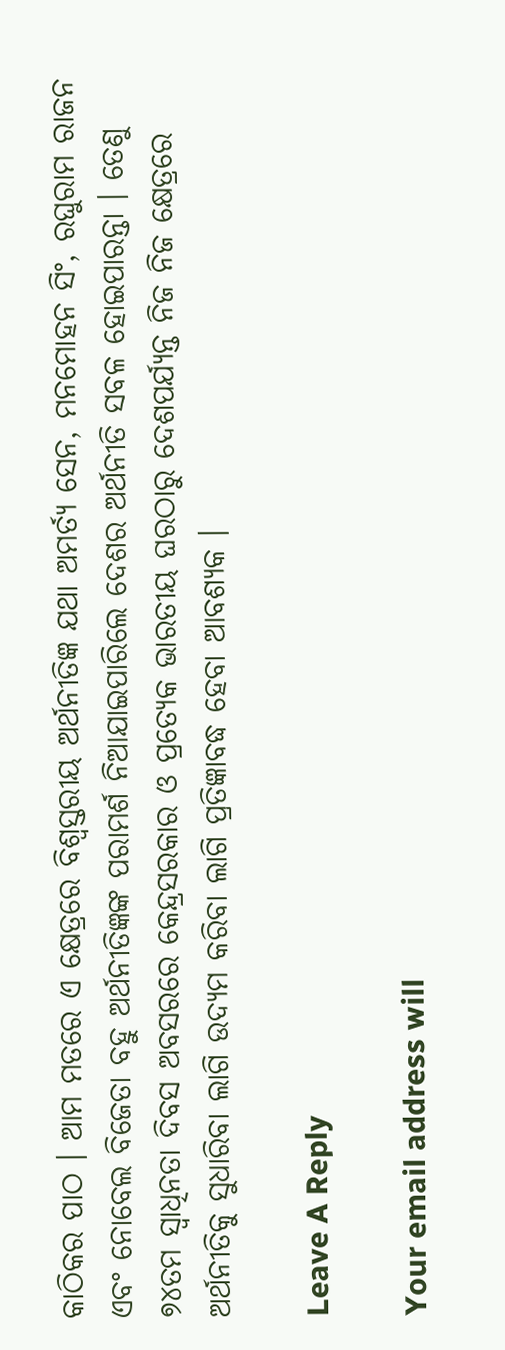କାଠିକର ପାଠ । ଆମ ମତରେ ଏ କ୍ଷେତ୍ରରେ ବିଶ୍ୱସ୍ତରୀୟ ଅର୍ଥନୀତିଜ୍ଞ ଯଥା ଅମର୍ତ୍ୟ ସେନ, ମନମୋହନ ସିଂ, ରଘୁରାମ ରାଜନ ଏବଂ ନୋବେଲ ବିଜେତା ବହୁ ଅର୍ଥନୀତିଜ୍ଞଙ୍କ ପରାମର୍ଶ ନିଆଯାଇପାରିଲେ ଦେଶର ଅର୍ଥନୀତି ସବଳ ହୋଇପାରନ୍ତା । ତେଣୁ ୭୪ତମ ସ୍ୱାଧିନତା ଦିବସ ଅବସରରେ କେନ୍ଦ୍ରସରକାର ଓ ପ୍ରତ୍ୟେକ ଭାରତୀୟ ଘରଠାରୁ ଦେଶପର୍ଯ୍ୟନ୍ତ ନିଜ ନିଜ କ୍ଷେତ୍ରରେ ଅର୍ଥନୀତିକୁ ସୁଧାରିବା ଲାଗି ଉଦ୍ୟମ କରିବା ଲାଗି ପ୍ରତିଜ୍ଞାବଦ୍ଧ ହେବା ଆବଶ୍ୟକ ।

Leave A Reply

Your email address will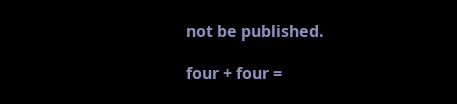not be published.

four + four =